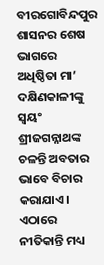ବୀରଗୋବିନ୍ଦପୁର ଶାସନର ଶେଷ ଭାଗରେ ଅଧିଷ୍ଠିତା ମା’ ଦକ୍ଷିଣକାଳୀଙ୍କୁ ସ୍ବୟଂ ଶ୍ରୀଜଗନ୍ନାଥଙ୍କ ଚଳନ୍ତି ଅବତାର ଭାବେ ବିଚାର କରାଯାଏ। ଏଠାରେ ନୀତିକାନ୍ତି ମଧ୍ୟ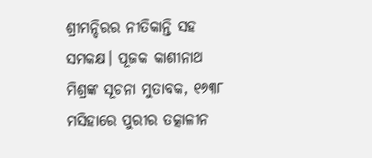ଶ୍ରୀମନ୍ଦିରର ନୀତିକାନ୍ତି ସହ ସମକକ୍ଷ। ପୂଜକ କାଶୀନାଥ ମିଶ୍ରଙ୍କ ସୂଚନା ମୁତାବକ, ୧୬୩୮ ମସିହାରେ ପୁରୀର ତତ୍କାଳୀନ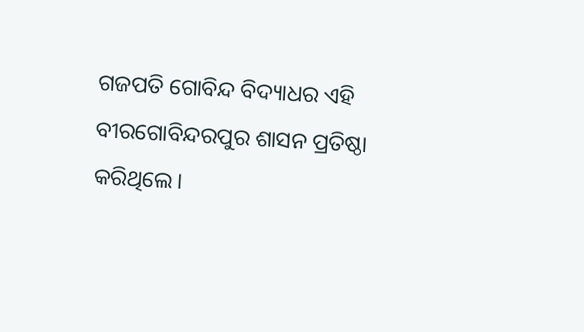ଗଜପତି ଗୋବିନ୍ଦ ବିଦ୍ୟାଧର ଏହି ବୀରଗୋବିନ୍ଦରପୁର ଶାସନ ପ୍ରତିଷ୍ଠା କରିଥିଲେ।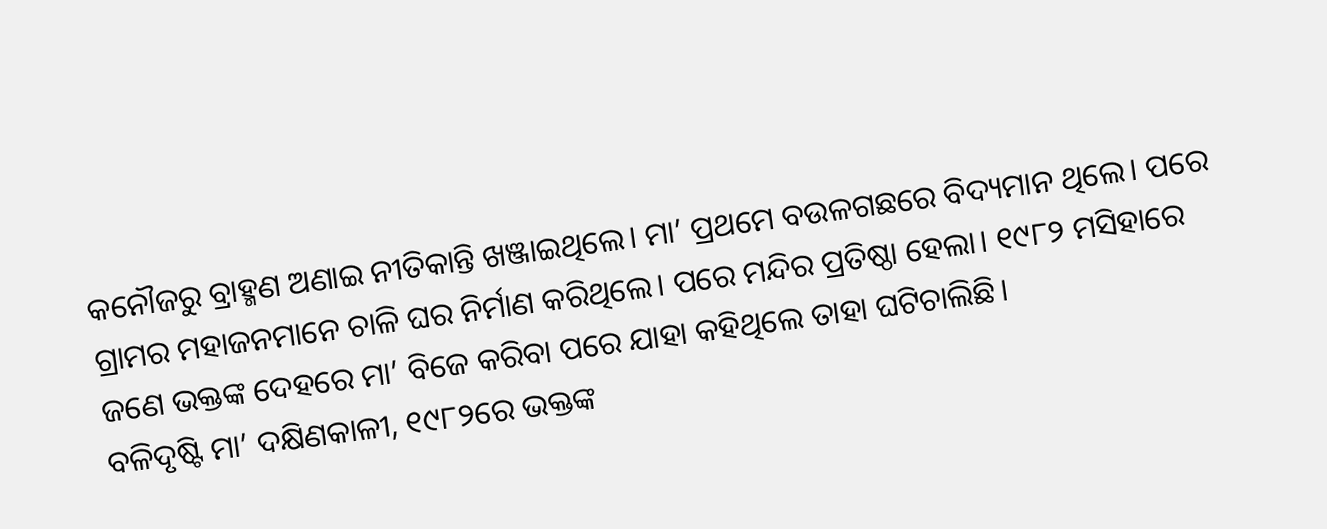କନୌଜରୁ ବ୍ରାହ୍ମଣ ଅଣାଇ ନୀତିକାନ୍ତି ଖଞ୍ଜାଇଥିଲେ। ମା’ ପ୍ରଥମେ ବଉଳଗଛରେ ବିଦ୍ୟମାନ ଥିଲେ। ପରେ ଗ୍ରାମର ମହାଜନମାନେ ଚାଳି ଘର ନିର୍ମାଣ କରିଥିଲେ। ପରେ ମନ୍ଦିର ପ୍ରତିଷ୍ଠା ହେଲା। ୧୯୮୨ ମସିହାରେ ଜଣେ ଭକ୍ତଙ୍କ ଦେହରେ ମା’ ବିଜେ କରିବା ପରେ ଯାହା କହିଥିଲେ ତାହା ଘଟିଚାଲିଛି।
ବଳିଦୃଷ୍ଟି ମା’ ଦକ୍ଷିଣକାଳୀ, ୧୯୮୨ରେ ଭକ୍ତଙ୍କ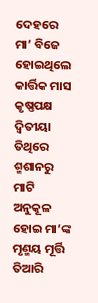ଦେହରେ ମା’ ବିଜେ ହୋଇଥିଲେ
କାର୍ତ୍ତିକ ମାସ କୃଷ୍ଣପକ୍ଷ ଦ୍ବିତୀୟା ତିଥିରେ ଶ୍ମଶାନରୁ ମାଟି ଅନୁକୂଳ ହୋଇ ମା’ଙ୍କ ମୃଣ୍ମୟ ମୂର୍ତ୍ତି ତିଆରି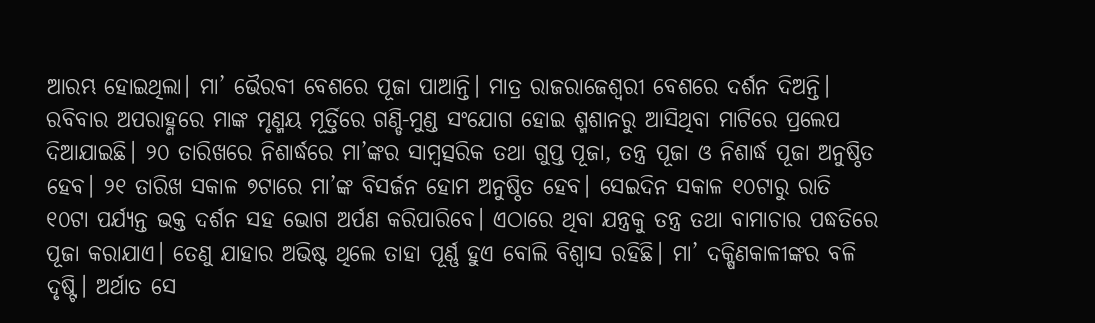ଆରମ୍ଭ ହୋଇଥିଲା। ମା’ ଭୈରବୀ ବେଶରେ ପୂଜା ପାଆନ୍ତି। ମାତ୍ର ରାଜରାଜେଶ୍ବରୀ ବେଶରେ ଦର୍ଶନ ଦିଅନ୍ତି। ରବିବାର ଅପରାହ୍ଣରେ ମାଙ୍କ ମୃଣ୍ମୟ ମୂର୍ତ୍ତିରେ ଗଣ୍ଡି-ମୁଣ୍ଡ ସଂଯୋଗ ହୋଇ ଶ୍ମଶାନରୁ ଆସିଥିବା ମାଟିରେ ପ୍ରଲେପ ଦିଆଯାଇଛି। ୨୦ ତାରିଖରେ ନିଶାର୍ଦ୍ଧରେ ମା’ଙ୍କର ସାମ୍ବତ୍ସରିକ ତଥା ଗୁପ୍ତ ପୂଜା, ତନ୍ତ୍ର ପୂଜା ଓ ନିଶାର୍ଦ୍ଧ ପୂଜା ଅନୁଷ୍ଠିତ ହେବ। ୨୧ ତାରିଖ ସକାଳ ୭ଟାରେ ମା’ଙ୍କ ବିସର୍ଜନ ହୋମ ଅନୁଷ୍ଠିତ ହେବ। ସେଇଦିନ ସକାଳ ୧୦ଟାରୁ ରାତି ୧୦ଟା ପର୍ଯ୍ୟନ୍ତ ଭକ୍ତ ଦର୍ଶନ ସହ ଭୋଗ ଅର୍ପଣ କରିପାରିବେ। ଏଠାରେ ଥିବା ଯନ୍ତ୍ରକୁ ତନ୍ତ୍ର ତଥା ବାମାଚାର ପଦ୍ଧତିରେ ପୂଜା କରାଯାଏ। ତେଣୁ ଯାହାର ଅଭିଷ୍ଟ ଥିଲେ ତାହା ପୂର୍ଣ୍ଣ ହୁଏ ବୋଲି ବିଶ୍ବାସ ରହିଛି। ମା’ ଦକ୍ଷିଣକାଳୀଙ୍କର ବଳି ଦୃଷ୍ଟି। ଅର୍ଥାତ ସେ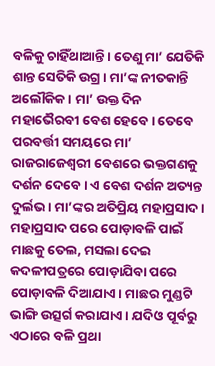ବଳିକୁ ଚାହିଁଥାଆନ୍ତି। ତେଣୁ ମା’ ଯେତିକି ଶାନ୍ତ ସେତିକି ଉଗ୍ର। ମା’ଙ୍କ ନୀତକାନ୍ତି ଅଲୌକିକ। ମା’ ଉକ୍ତ ଦିନ ମହାଭୈରବୀ ବେଶ ହେବେ। ତେବେ ପରବର୍ତ୍ତୀ ସମୟରେ ମା’ ରାଜରାଜେଶ୍ବରୀ ବେଶରେ ଭକ୍ତଗଣକୁ ଦର୍ଶନ ଦେବେ। ଏ ବେଶ ଦର୍ଶନ ଅତ୍ୟନ୍ତ ଦୁର୍ଲଭ। ମା’ଙ୍କର ଅତିପ୍ରିୟ ମହାପ୍ରସାଦ। ମହାପ୍ରସାଦ ପରେ ପୋଡ଼ାବଳି ପାଇଁ ମାଛକୁ ତେଲ, ମସଲା ଦେଇ କଦଳୀପତ୍ରରେ ପୋଡ଼ାଯିବା ପରେ ପୋଡ଼ାବଳି ଦିଆଯାଏ। ମାଛର ମୁଣ୍ଡଟି ଭାଙ୍ଗି ଉତ୍ସର୍ଗ କରାଯାଏ। ଯଦିଓ ପୂର୍ବରୁ ଏଠାରେ ବଳି ପ୍ରଥା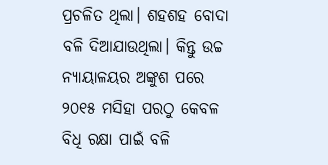ପ୍ରଚଳିତ ଥିଲା। ଶହଶହ ବୋଦା ବଳି ଦିଆଯାଉଥିଲା। କିନ୍ତୁ ଉଚ୍ଚ ନ୍ୟାୟାଳୟର ଅଙ୍କୁଶ ପରେ ୨୦୧୫ ମସିହା ପରଠୁ କେବଳ ବିଧି ରକ୍ଷା ପାଇଁ ବଳି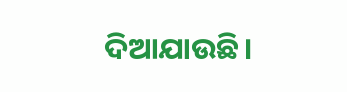ଦିଆଯାଉଛି।